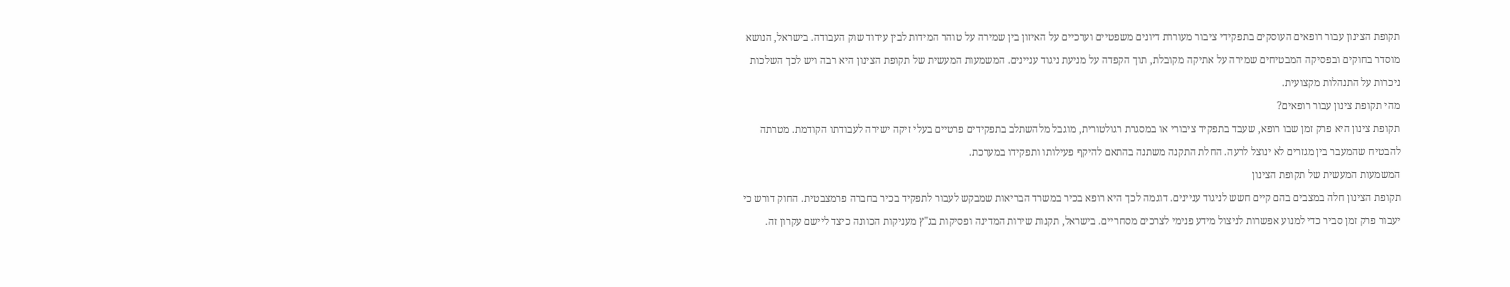תקופת הצינון עבור רופאים העוסקים בתפקידי ציבור מעוררת דיונים משפטיים וערכיים על האיזון בין שמירה על טוהר המידות לבין עידוד שוק העבודה. בישראל, הנושא מוסדר בחוקים ובפסיקה המבטיחים שמירה על אתיקה מקובלת, תוך הקפדה על מניעת ניגוד עניינים. המשמעות המעשית של תקופת הצינון היא רבה ויש לכך השלכות ניכרות על התנהלות מקצועית.
מהי תקופת צינון עבור רופאים?
תקופת צינון היא פרק זמן שבו רופא, שעבד בתפקיד ציבורי או במסגרת רגולטורית, מוגבל מלהשתלב בתפקידים פרטיים בעלי זיקה ישירה לעבודתו הקודמת. מטרתה להבטיח שהמעבר בין מגזרים לא ינוצל לרעה. החלת התקנה משתנה בהתאם להיקף פעילותו ותפקידו במערכת.
המשמעות המעשית של תקופת הצינון
תקופת הצינון חלה במצבים בהם קיים חשש לניגוד עניינים. דוגמה לכך היא רופא בכיר במשרד הבריאות שמבקש לעבור לתפקיד בכיר בחברה פרמצבטית. החוק דורש כי יעבור פרק זמן סביר כדי למנוע אפשרות לניצול מידע פנימי לצרכים מסחריים. בישראל, תקנות שירות המדינה ופסיקות בג"ץ מעניקות הכוונה כיצד ליישם עקרון זה.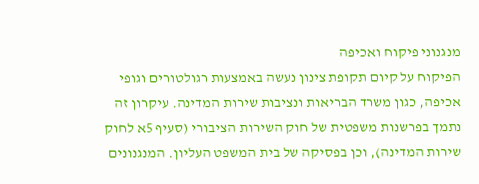מנגנוני פיקוח ואכיפה
הפיקוח על קיום תקופת צינון נעשה באמצעות רגולטורים וגופי אכיפה, כגון משרד הבריאות ונציבות שירות המדינה. עיקרון זה נתמך בפרשנות משפטית של חוק השירות הציבורי (סעיף 5א לחוק שירות המדינה), וכן בפסיקה של בית המשפט העליון. המנגנונים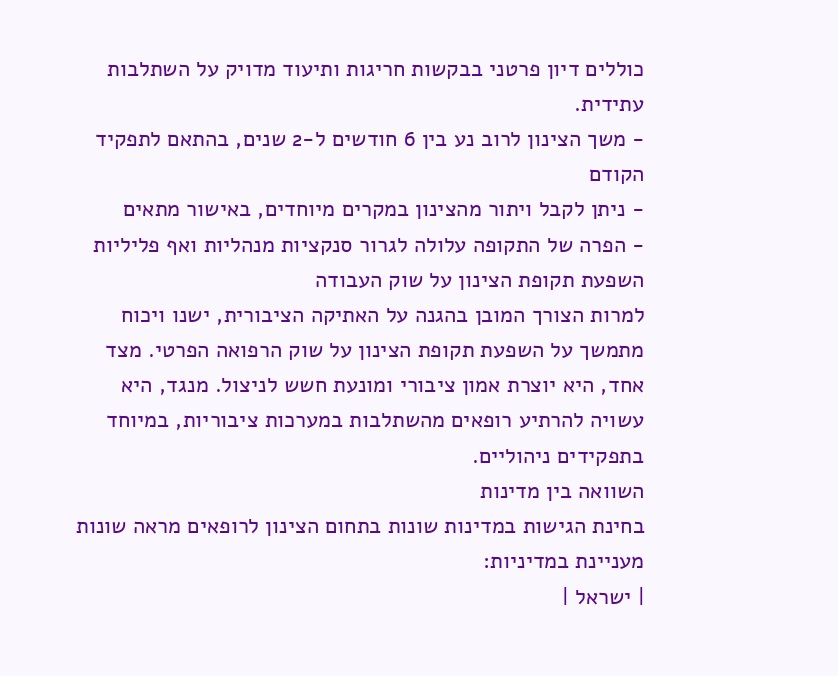כוללים דיון פרטני בבקשות חריגות ותיעוד מדויק על השתלבות עתידית.
- משך הצינון לרוב נע בין 6 חודשים ל-2 שנים, בהתאם לתפקיד הקודם
- ניתן לקבל ויתור מהצינון במקרים מיוחדים, באישור מתאים
- הפרה של התקופה עלולה לגרור סנקציות מנהליות ואף פליליות
השפעת תקופת הצינון על שוק העבודה
למרות הצורך המובן בהגנה על האתיקה הציבורית, ישנו ויכוח מתמשך על השפעת תקופת הצינון על שוק הרפואה הפרטי. מצד אחד, היא יוצרת אמון ציבורי ומונעת חשש לניצול. מנגד, היא עשויה להרתיע רופאים מהשתלבות במערכות ציבוריות, במיוחד בתפקידים ניהוליים.
השוואה בין מדינות
בחינת הגישות במדינות שונות בתחום הצינון לרופאים מראה שונות מעניינת במדיניות:
| ישראל |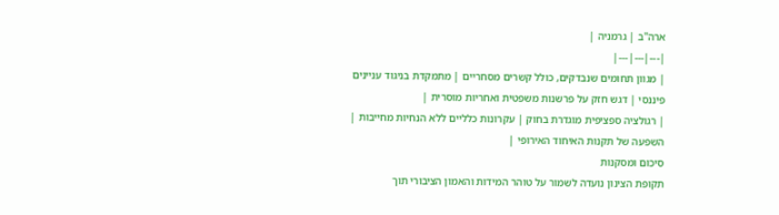ארה"ב | גרמניה |
|---|---|---|
| מגוון תחומים שנבדקים, כולל קשרים מסחריים | מתמקדת בניגוד עניינים פיננסי | דגש חזק על פרשנות משפטית ואחריות מוסרית |
| רגולציה ספציפית מוגדרת בחוק | עקרונות כלליים ללא הנחיות מחייבות | השפעה של תקנות האיחוד האירופי |
סיכום ומסקנות
תקופת הצינון נועדה לשמור על טוהר המידות והאמון הציבורי תוך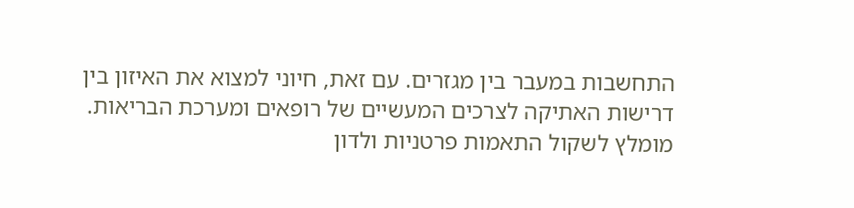התחשבות במעבר בין מגזרים. עם זאת, חיוני למצוא את האיזון בין דרישות האתיקה לצרכים המעשיים של רופאים ומערכת הבריאות. מומלץ לשקול התאמות פרטניות ולדון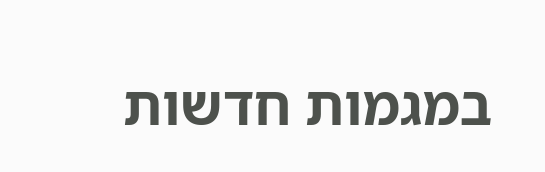במגמות חדשות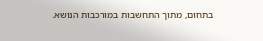בתחום, מתוך התחשבות במורכבות הנושא.